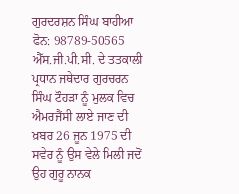ਗੁਰਦਰਸ਼ਨ ਸਿੰਘ ਬਾਹੀਆ
ਫੋਨ: 98789-50565
ਐੱਸ.ਜੀ.ਪੀ.ਸੀ. ਦੇ ਤਤਕਾਲੀ ਪ੍ਰਧਾਨ ਜਥੇਦਾਰ ਗੁਰਚਰਨ ਸਿੰਘ ਟੌਹੜਾ ਨੂੰ ਮੁਲਕ ਵਿਚ ਐਮਰਜੈਂਸੀ ਲਾਏ ਜਾਣ ਦੀ ਖ਼ਬਰ 26 ਜੂਨ 1975 ਦੀ ਸਵੇਰ ਨੂੰ ਉਸ ਵੇਲੇ ਮਿਲੀ ਜਦੋਂ ਉਹ ਗੁਰੂ ਨਾਨਕ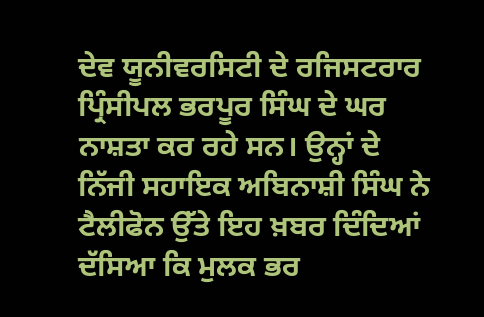ਦੇਵ ਯੂਨੀਵਰਸਿਟੀ ਦੇ ਰਜਿਸਟਰਾਰ ਪ੍ਰਿੰਸੀਪਲ ਭਰਪੂਰ ਸਿੰਘ ਦੇ ਘਰ ਨਾਸ਼ਤਾ ਕਰ ਰਹੇ ਸਨ। ਉਨ੍ਹਾਂ ਦੇ ਨਿੱਜੀ ਸਹਾਇਕ ਅਬਿਨਾਸ਼ੀ ਸਿੰਘ ਨੇ ਟੈਲੀਫੋਨ ਉੱਤੇ ਇਹ ਖ਼ਬਰ ਦਿੰਦਿਆਂ ਦੱਸਿਆ ਕਿ ਮੁਲਕ ਭਰ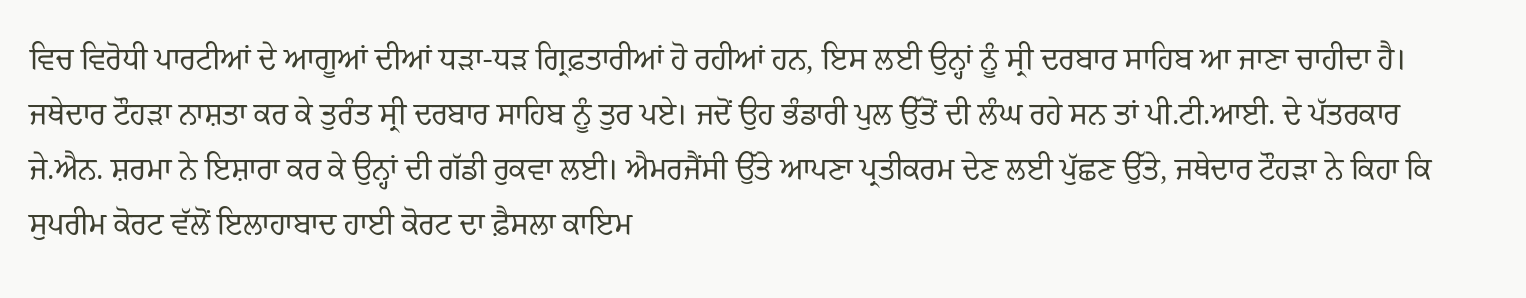ਵਿਚ ਵਿਰੋਧੀ ਪਾਰਟੀਆਂ ਦੇ ਆਗੂਆਂ ਦੀਆਂ ਧੜਾ-ਧੜ ਗ੍ਰਿਫ਼ਤਾਰੀਆਂ ਹੋ ਰਹੀਆਂ ਹਨ, ਇਸ ਲਈ ਉਨ੍ਹਾਂ ਨੂੰ ਸ੍ਰੀ ਦਰਬਾਰ ਸਾਹਿਬ ਆ ਜਾਣਾ ਚਾਹੀਦਾ ਹੈ।
ਜਥੇਦਾਰ ਟੌਹੜਾ ਨਾਸ਼ਤਾ ਕਰ ਕੇ ਤੁਰੰਤ ਸ੍ਰੀ ਦਰਬਾਰ ਸਾਹਿਬ ਨੂੰ ਤੁਰ ਪਏ। ਜਦੋਂ ਉਹ ਭੰਡਾਰੀ ਪੁਲ ਉੱਤੋਂ ਦੀ ਲੰਘ ਰਹੇ ਸਨ ਤਾਂ ਪੀ.ਟੀ.ਆਈ. ਦੇ ਪੱਤਰਕਾਰ ਜੇ.ਐਨ. ਸ਼ਰਮਾ ਨੇ ਇਸ਼ਾਰਾ ਕਰ ਕੇ ਉਨ੍ਹਾਂ ਦੀ ਗੱਡੀ ਰੁਕਵਾ ਲਈ। ਐਮਰਜੈਂਸੀ ਉੱਤੇ ਆਪਣਾ ਪ੍ਰਤੀਕਰਮ ਦੇਣ ਲਈ ਪੁੱਛਣ ਉੱਤੇ, ਜਥੇਦਾਰ ਟੌਹੜਾ ਨੇ ਕਿਹਾ ਕਿ ਸੁਪਰੀਮ ਕੋਰਟ ਵੱਲੋਂ ਇਲਾਹਾਬਾਦ ਹਾਈ ਕੋਰਟ ਦਾ ਫ਼ੈਸਲਾ ਕਾਇਮ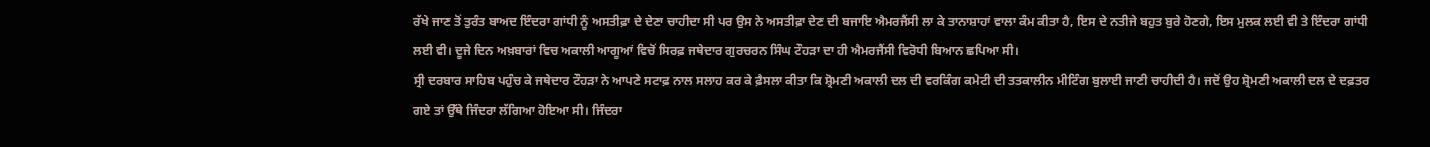ਰੱਖੇ ਜਾਣ ਤੋਂ ਤੁਰੰਤ ਬਾਅਦ ਇੰਦਰਾ ਗਾਂਧੀ ਨੂੰ ਅਸਤੀਫ਼ਾ ਦੇ ਦੇਣਾ ਚਾਹੀਦਾ ਸੀ ਪਰ ਉਸ ਨੇ ਅਸਤੀਫ਼ਾ ਦੇਣ ਦੀ ਬਜਾਇ ਐਮਰਜੈਂਸੀ ਲਾ ਕੇ ਤਾਨਾਸ਼ਾਹਾਂ ਵਾਲਾ ਕੰਮ ਕੀਤਾ ਹੈ, ਇਸ ਦੇ ਨਤੀਜੇ ਬਹੁਤ ਬੁਰੇ ਹੋਣਗੇ, ਇਸ ਮੁਲਕ ਲਈ ਵੀ ਤੇ ਇੰਦਰਾ ਗਾਂਧੀ ਲਈ ਵੀ। ਦੂਜੇ ਦਿਨ ਅਖ਼ਬਾਰਾਂ ਵਿਚ ਅਕਾਲੀ ਆਗੂਆਂ ਵਿਚੋਂ ਸਿਰਫ਼ ਜਥੇਦਾਰ ਗੁਰਚਰਨ ਸਿੰਘ ਟੌਹੜਾ ਦਾ ਹੀ ਐਮਰਜੈਂਸੀ ਵਿਰੋਧੀ ਬਿਆਨ ਛਪਿਆ ਸੀ।
ਸ੍ਰੀ ਦਰਬਾਰ ਸਾਹਿਬ ਪਹੁੰਚ ਕੇ ਜਥੇਦਾਰ ਟੌਹੜਾ ਨੇ ਆਪਣੇ ਸਟਾਫ਼ ਨਾਲ ਸਲਾਹ ਕਰ ਕੇ ਫ਼ੈਸਲਾ ਕੀਤਾ ਕਿ ਸ਼੍ਰੋਮਣੀ ਅਕਾਲੀ ਦਲ ਦੀ ਵਰਕਿੰਗ ਕਮੇਟੀ ਦੀ ਤਤਕਾਲੀਨ ਮੀਟਿੰਗ ਬੁਲਾਈ ਜਾਣੀ ਚਾਹੀਦੀ ਹੈ। ਜਦੋਂ ਉਹ ਸ਼੍ਰੋਮਣੀ ਅਕਾਲੀ ਦਲ ਦੇ ਦਫ਼ਤਰ ਗਏ ਤਾਂ ਉੱਥੇ ਜਿੰਦਰਾ ਲੱਗਿਆ ਹੋਇਆ ਸੀ। ਜਿੰਦਰਾ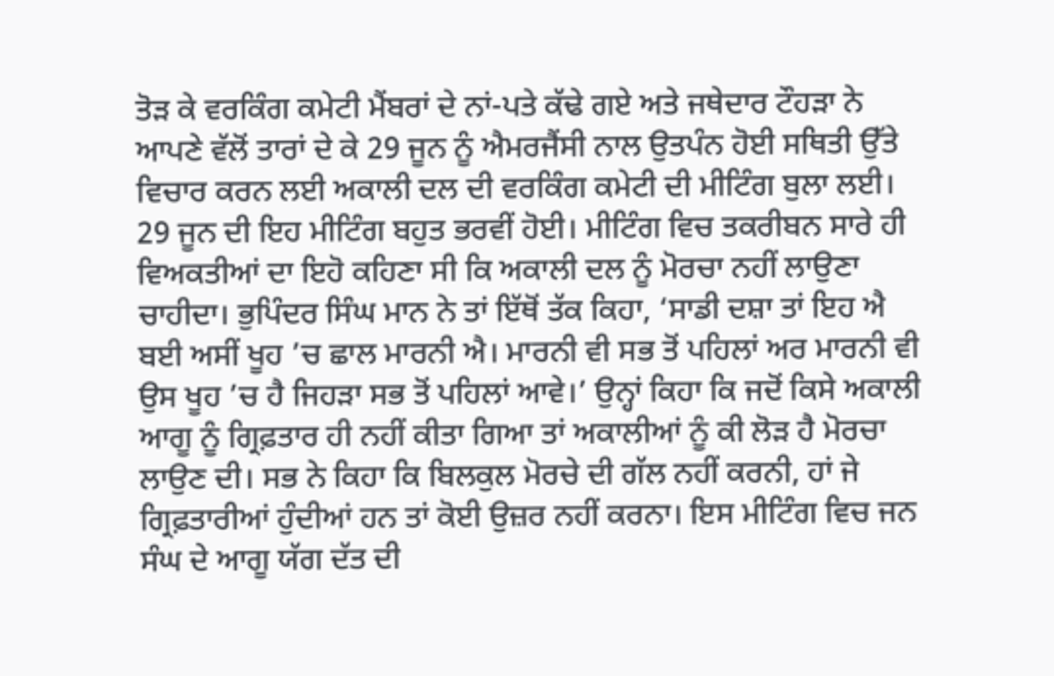ਤੋੜ ਕੇ ਵਰਕਿੰਗ ਕਮੇਟੀ ਮੈਂਬਰਾਂ ਦੇ ਨਾਂ-ਪਤੇ ਕੱਢੇ ਗਏ ਅਤੇ ਜਥੇਦਾਰ ਟੌਹੜਾ ਨੇ ਆਪਣੇ ਵੱਲੋਂ ਤਾਰਾਂ ਦੇ ਕੇ 29 ਜੂਨ ਨੂੰ ਐਮਰਜੈਂਸੀ ਨਾਲ ਉਤਪੰਨ ਹੋਈ ਸਥਿਤੀ ਉੱਤੇ ਵਿਚਾਰ ਕਰਨ ਲਈ ਅਕਾਲੀ ਦਲ ਦੀ ਵਰਕਿੰਗ ਕਮੇਟੀ ਦੀ ਮੀਟਿੰਗ ਬੁਲਾ ਲਈ।
29 ਜੂਨ ਦੀ ਇਹ ਮੀਟਿੰਗ ਬਹੁਤ ਭਰਵੀਂ ਹੋਈ। ਮੀਟਿੰਗ ਵਿਚ ਤਕਰੀਬਨ ਸਾਰੇ ਹੀ ਵਿਅਕਤੀਆਂ ਦਾ ਇਹੋ ਕਹਿਣਾ ਸੀ ਕਿ ਅਕਾਲੀ ਦਲ ਨੂੰ ਮੋਰਚਾ ਨਹੀਂ ਲਾਉਣਾ ਚਾਹੀਦਾ। ਭੁਪਿੰਦਰ ਸਿੰਘ ਮਾਨ ਨੇ ਤਾਂ ਇੱਥੋਂ ਤੱਕ ਕਿਹਾ, ‘ਸਾਡੀ ਦਸ਼ਾ ਤਾਂ ਇਹ ਐ ਬਈ ਅਸੀਂ ਖੂਹ ’ਚ ਛਾਲ ਮਾਰਨੀ ਐ। ਮਾਰਨੀ ਵੀ ਸਭ ਤੋਂ ਪਹਿਲਾਂ ਅਰ ਮਾਰਨੀ ਵੀ ਉਸ ਖੂਹ ’ਚ ਹੈ ਜਿਹੜਾ ਸਭ ਤੋਂ ਪਹਿਲਾਂ ਆਵੇ।’ ਉਨ੍ਹਾਂ ਕਿਹਾ ਕਿ ਜਦੋਂ ਕਿਸੇ ਅਕਾਲੀ ਆਗੂ ਨੂੰ ਗ੍ਰਿਫ਼ਤਾਰ ਹੀ ਨਹੀਂ ਕੀਤਾ ਗਿਆ ਤਾਂ ਅਕਾਲੀਆਂ ਨੂੰ ਕੀ ਲੋੜ ਹੈ ਮੋਰਚਾ ਲਾਉਣ ਦੀ। ਸਭ ਨੇ ਕਿਹਾ ਕਿ ਬਿਲਕੁਲ ਮੋਰਚੇ ਦੀ ਗੱਲ ਨਹੀਂ ਕਰਨੀ, ਹਾਂ ਜੇ ਗ੍ਰਿਫ਼ਤਾਰੀਆਂ ਹੁੰਦੀਆਂ ਹਨ ਤਾਂ ਕੋਈ ਉਜ਼ਰ ਨਹੀਂ ਕਰਨਾ। ਇਸ ਮੀਟਿੰਗ ਵਿਚ ਜਨ ਸੰਘ ਦੇ ਆਗੂ ਯੱਗ ਦੱਤ ਦੀ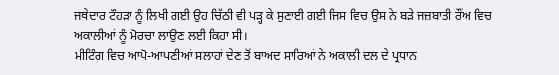ਜਥੇਦਾਰ ਟੌਹੜਾ ਨੂੰ ਲਿਖੀ ਗਈ ਉਹ ਚਿੱਠੀ ਵੀ ਪੜ੍ਹ ਕੇ ਸੁਣਾਈ ਗਈ ਜਿਸ ਵਿਚ ਉਸ ਨੇ ਬੜੇ ਜਜ਼ਬਾਤੀ ਰੌਂਅ ਵਿਚ ਅਕਾਲੀਆਂ ਨੂੰ ਮੋਰਚਾ ਲਾਉਣ ਲਈ ਕਿਹਾ ਸੀ।
ਮੀਟਿੰਗ ਵਿਚ ਆਪੋ-ਆਪਣੀਆਂ ਸਲਾਹਾਂ ਦੇਣ ਤੋਂ ਬਾਅਦ ਸਾਰਿਆਂ ਨੇ ਅਕਾਲੀ ਦਲ ਦੇ ਪ੍ਰਧਾਨ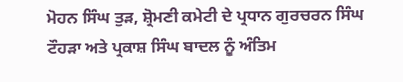ਮੋਹਨ ਸਿੰਘ ਤੁੜ, ਸ਼੍ਰੋਮਣੀ ਕਮੇਟੀ ਦੇ ਪ੍ਰਧਾਨ ਗੁਰਚਰਨ ਸਿੰਘ ਟੌਹੜਾ ਅਤੇ ਪ੍ਰਕਾਸ਼ ਸਿੰਘ ਬਾਦਲ ਨੂੰ ਅੰਤਿਮ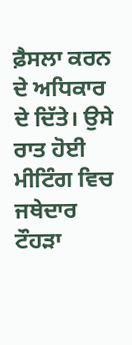ਫ਼ੈਸਲਾ ਕਰਨ ਦੇ ਅਧਿਕਾਰ ਦੇ ਦਿੱਤੇ। ਉਸੇ ਰਾਤ ਹੋਈ ਮੀਟਿੰਗ ਵਿਚ ਜਥੇਦਾਰ ਟੌਹੜਾ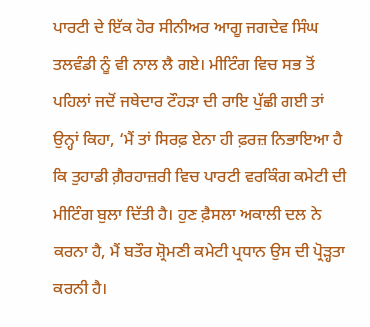ਪਾਰਟੀ ਦੇ ਇੱਕ ਹੋਰ ਸੀਨੀਅਰ ਆਗੂ ਜਗਦੇਵ ਸਿੰਘ ਤਲਵੰਡੀ ਨੂੰ ਵੀ ਨਾਲ ਲੈ ਗਏ। ਮੀਟਿੰਗ ਵਿਚ ਸਭ ਤੋਂ ਪਹਿਲਾਂ ਜਦੋਂ ਜਥੇਦਾਰ ਟੌਹੜਾ ਦੀ ਰਾਇ ਪੁੱਛੀ ਗਈ ਤਾਂ ਉਨ੍ਹਾਂ ਕਿਹਾ, ‘ਮੈਂ ਤਾਂ ਸਿਰਫ਼ ਏਨਾ ਹੀ ਫ਼ਰਜ਼ ਨਿਭਾਇਆ ਹੈ ਕਿ ਤੁਹਾਡੀ ਗ਼ੈਰਹਾਜ਼ਰੀ ਵਿਚ ਪਾਰਟੀ ਵਰਕਿੰਗ ਕਮੇਟੀ ਦੀ ਮੀਟਿੰਗ ਬੁਲਾ ਦਿੱਤੀ ਹੈ। ਹੁਣ ਫ਼ੈਸਲਾ ਅਕਾਲੀ ਦਲ ਨੇ ਕਰਨਾ ਹੈ, ਮੈਂ ਬਤੌਰ ਸ਼੍ਰੋਮਣੀ ਕਮੇਟੀ ਪ੍ਰਧਾਨ ਉਸ ਦੀ ਪ੍ਰੋੜ੍ਹਤਾ ਕਰਨੀ ਹੈ।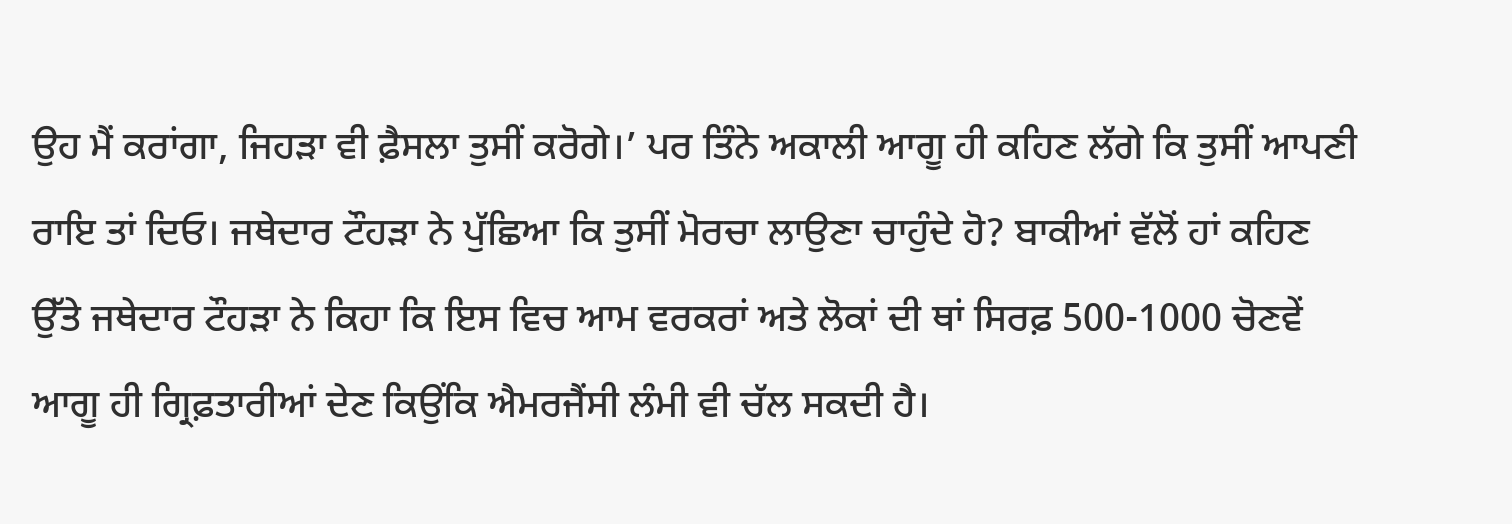ਉਹ ਮੈਂ ਕਰਾਂਗਾ, ਜਿਹੜਾ ਵੀ ਫ਼ੈਸਲਾ ਤੁਸੀਂ ਕਰੋਗੇ।’ ਪਰ ਤਿੰਨੇ ਅਕਾਲੀ ਆਗੂ ਹੀ ਕਹਿਣ ਲੱਗੇ ਕਿ ਤੁਸੀਂ ਆਪਣੀ ਰਾਇ ਤਾਂ ਦਿਓ। ਜਥੇਦਾਰ ਟੌਹੜਾ ਨੇ ਪੁੱਛਿਆ ਕਿ ਤੁਸੀਂ ਮੋਰਚਾ ਲਾਉਣਾ ਚਾਹੁੰਦੇ ਹੋ? ਬਾਕੀਆਂ ਵੱਲੋਂ ਹਾਂ ਕਹਿਣ ਉੱਤੇ ਜਥੇਦਾਰ ਟੌਹੜਾ ਨੇ ਕਿਹਾ ਕਿ ਇਸ ਵਿਚ ਆਮ ਵਰਕਰਾਂ ਅਤੇ ਲੋਕਾਂ ਦੀ ਥਾਂ ਸਿਰਫ਼ 500-1000 ਚੋਣਵੇਂ ਆਗੂ ਹੀ ਗ੍ਰਿਫ਼ਤਾਰੀਆਂ ਦੇਣ ਕਿਉਂਕਿ ਐਮਰਜੈਂਸੀ ਲੰਮੀ ਵੀ ਚੱਲ ਸਕਦੀ ਹੈ।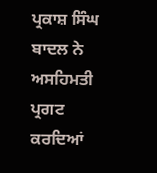ਪ੍ਰਕਾਸ਼ ਸਿੰਘ ਬਾਦਲ ਨੇ ਅਸਹਿਮਤੀ ਪ੍ਰਗਟ ਕਰਦਿਆਂ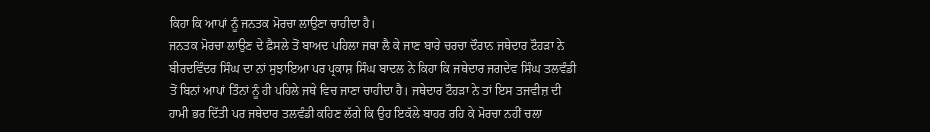ਕਿਹਾ ਕਿ ਆਪਾਂ ਨੂੰ ਜਨਤਕ ਮੋਰਚਾ ਲਾਉਣਾ ਚਾਹੀਦਾ ਹੈ।
ਜਨਤਕ ਮੋਰਚਾ ਲਾਉਣ ਦੇ ਫ਼ੈਸਲੇ ਤੋਂ ਬਾਅਦ ਪਹਿਲਾ ਜਥਾ ਲੈ ਕੇ ਜਾਣ ਬਾਰੇ ਚਰਚਾ ਦੌਰਾਨ ਜਥੇਦਾਰ ਟੌਹੜਾ ਨੇ ਬੀਰਦਵਿੰਦਰ ਸਿੰਘ ਦਾ ਨਾਂ ਸੁਝਾਇਆ ਪਰ ਪ੍ਰਕਾਸ਼ ਸਿੰਘ ਬਾਦਲ ਨੇ ਕਿਹਾ ਕਿ ਜਥੇਦਾਰ ਜਗਦੇਵ ਸਿੰਘ ਤਲਵੰਡੀ ਤੋਂ ਬਿਨਾਂ ਆਪਾਂ ਤਿੰਨਾਂ ਨੂੰ ਹੀ ਪਹਿਲੇ ਜਥੇ ਵਿਚ ਜਾਣਾ ਚਾਹੀਦਾ ਹੈ। ਜਥੇਦਾਰ ਟੌਹੜਾ ਨੇ ਤਾਂ ਇਸ ਤਜਵੀਜ਼ ਦੀ ਹਾਮੀ ਭਰ ਦਿੱਤੀ ਪਰ ਜਥੇਦਾਰ ਤਲਵੰਡੀ ਕਹਿਣ ਲੱਗੇ ਕਿ ਉਹ ਇਕੱਲੇ ਬਾਹਰ ਰਹਿ ਕੇ ਮੋਰਚਾ ਨਹੀਂ ਚਲਾ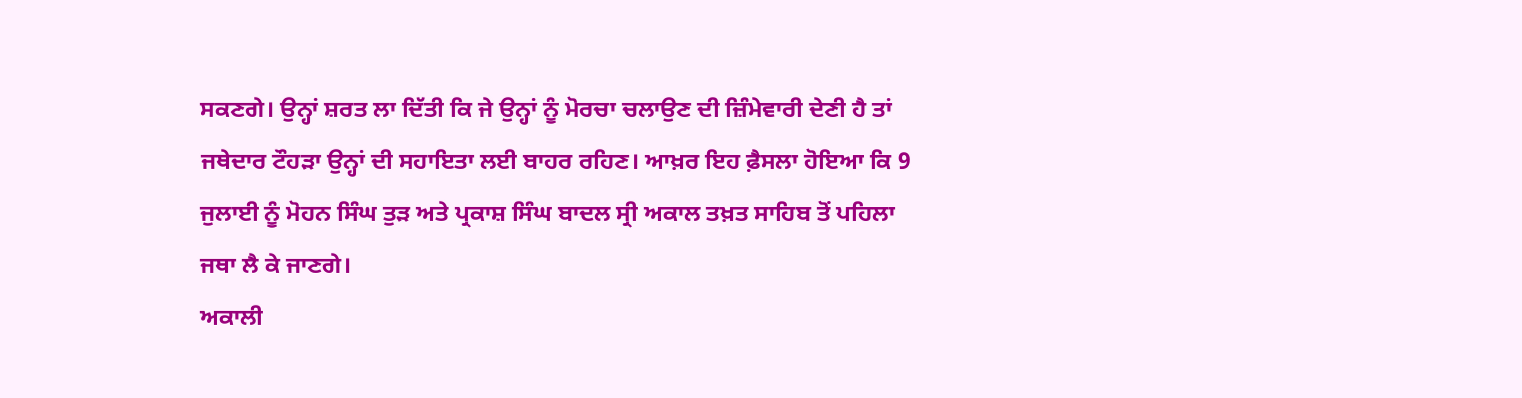ਸਕਣਗੇ। ਉਨ੍ਹਾਂ ਸ਼ਰਤ ਲਾ ਦਿੱਤੀ ਕਿ ਜੇ ਉਨ੍ਹਾਂ ਨੂੰ ਮੋਰਚਾ ਚਲਾਉਣ ਦੀ ਜ਼ਿੰਮੇਵਾਰੀ ਦੇਣੀ ਹੈ ਤਾਂ ਜਥੇਦਾਰ ਟੌਹੜਾ ਉਨ੍ਹਾਂ ਦੀ ਸਹਾਇਤਾ ਲਈ ਬਾਹਰ ਰਹਿਣ। ਆਖ਼ਰ ਇਹ ਫ਼ੈਸਲਾ ਹੋਇਆ ਕਿ 9 ਜੁਲਾਈ ਨੂੰ ਮੋਹਨ ਸਿੰਘ ਤੁੜ ਅਤੇ ਪ੍ਰਕਾਸ਼ ਸਿੰਘ ਬਾਦਲ ਸ੍ਰੀ ਅਕਾਲ ਤਖ਼ਤ ਸਾਹਿਬ ਤੋਂ ਪਹਿਲਾ ਜਥਾ ਲੈ ਕੇ ਜਾਣਗੇ।
ਅਕਾਲੀ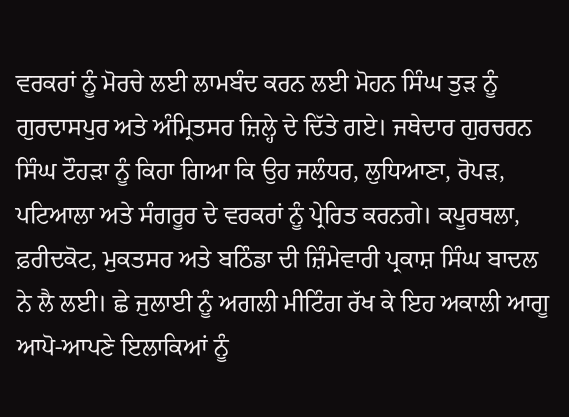ਵਰਕਰਾਂ ਨੂੰ ਮੋਰਚੇ ਲਈ ਲਾਮਬੰਦ ਕਰਨ ਲਈ ਮੋਹਨ ਸਿੰਘ ਤੁੜ ਨੂੰ ਗੁਰਦਾਸਪੁਰ ਅਤੇ ਅੰਮ੍ਰਿਤਸਰ ਜ਼ਿਲ੍ਹੇ ਦੇ ਦਿੱਤੇ ਗਏ। ਜਥੇਦਾਰ ਗੁਰਚਰਨ ਸਿੰਘ ਟੌਹੜਾ ਨੂੰ ਕਿਹਾ ਗਿਆ ਕਿ ਉਹ ਜਲੰਧਰ, ਲੁਧਿਆਣਾ, ਰੋਪੜ, ਪਟਿਆਲਾ ਅਤੇ ਸੰਗਰੂਰ ਦੇ ਵਰਕਰਾਂ ਨੂੰ ਪ੍ਰੇਰਿਤ ਕਰਨਗੇ। ਕਪੂਰਥਲਾ, ਫ਼ਰੀਦਕੋਟ, ਮੁਕਤਸਰ ਅਤੇ ਬਠਿੰਡਾ ਦੀ ਜ਼ਿੰਮੇਵਾਰੀ ਪ੍ਰਕਾਸ਼ ਸਿੰਘ ਬਾਦਲ ਨੇ ਲੈ ਲਈ। ਛੇ ਜੁਲਾਈ ਨੂੰ ਅਗਲੀ ਮੀਟਿੰਗ ਰੱਖ ਕੇ ਇਹ ਅਕਾਲੀ ਆਗੂ ਆਪੋ-ਆਪਣੇ ਇਲਾਕਿਆਂ ਨੂੰ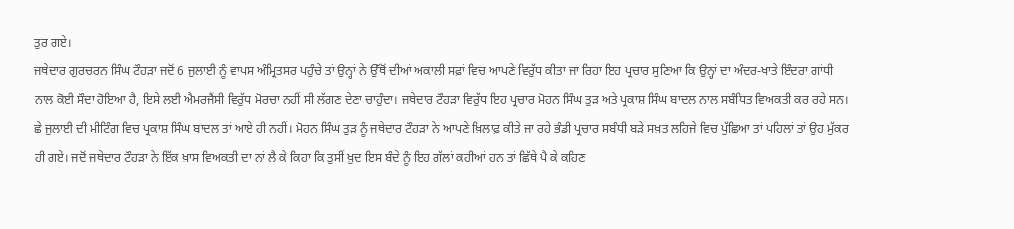ਤੁਰ ਗਏ।
ਜਥੇਦਾਰ ਗੁਰਚਰਨ ਸਿੰਘ ਟੌਹੜਾ ਜਦੋਂ 6 ਜੁਲਾਈ ਨੂੰ ਵਾਪਸ ਅੰਮ੍ਰਿਤਸਰ ਪਹੁੰਚੇ ਤਾਂ ਉਨ੍ਹਾਂ ਨੇ ਉੱਥੋਂ ਦੀਆਂ ਅਕਾਲੀ ਸਫ਼ਾਂ ਵਿਚ ਆਪਣੇ ਵਿਰੁੱਧ ਕੀਤਾ ਜਾ ਰਿਹਾ ਇਹ ਪ੍ਰਚਾਰ ਸੁਣਿਆ ਕਿ ਉਨ੍ਹਾਂ ਦਾ ਅੰਦਰ-ਖਾਤੇ ਇੰਦਰਾ ਗਾਂਧੀ ਨਾਲ ਕੋਈ ਸੌਦਾ ਹੋਇਆ ਹੈ, ਇਸੇ ਲਈ ਐਮਰਜੈਂਸੀ ਵਿਰੁੱਧ ਮੋਰਚਾ ਨਹੀਂ ਸੀ ਲੱਗਣ ਦੇਣਾ ਚਾਹੁੰਦਾ। ਜਥੇਦਾਰ ਟੌਹੜਾ ਵਿਰੁੱਧ ਇਹ ਪ੍ਰਚਾਰ ਮੋਹਨ ਸਿੰਘ ਤੁੜ ਅਤੇ ਪ੍ਰਕਾਸ਼ ਸਿੰਘ ਬਾਦਲ ਨਾਲ ਸਬੰਧਿਤ ਵਿਅਕਤੀ ਕਰ ਰਹੇ ਸਨ।
ਛੇ ਜੁਲਾਈ ਦੀ ਮੀਟਿੰਗ ਵਿਚ ਪ੍ਰਕਾਸ਼ ਸਿੰਘ ਬਾਦਲ ਤਾਂ ਆਏ ਹੀ ਨਹੀਂ। ਮੋਹਨ ਸਿੰਘ ਤੁੜ ਨੂੰ ਜਥੇਦਾਰ ਟੌਹੜਾ ਨੇ ਆਪਣੇ ਖ਼ਿਲਾਫ਼ ਕੀਤੇ ਜਾ ਰਹੇ ਭੰਡੀ ਪ੍ਰਚਾਰ ਸਬੰਧੀ ਬੜੇ ਸਖ਼ਤ ਲਹਿਜੇ ਵਿਚ ਪੁੱਛਿਆ ਤਾਂ ਪਹਿਲਾਂ ਤਾਂ ਉਹ ਮੁੱਕਰ ਹੀ ਗਏ। ਜਦੋਂ ਜਥੇਦਾਰ ਟੌਹੜਾ ਨੇ ਇੱਕ ਖ਼ਾਸ ਵਿਅਕਤੀ ਦਾ ਨਾਂ ਲੈ ਕੇ ਕਿਹਾ ਕਿ ਤੁਸੀਂ ਖ਼ੁਦ ਇਸ ਬੰਦੇ ਨੂੰ ਇਹ ਗੱਲਾਂ ਕਹੀਆਂ ਹਨ ਤਾਂ ਛਿੱਥੇ ਪੈ ਕੇ ਕਹਿਣ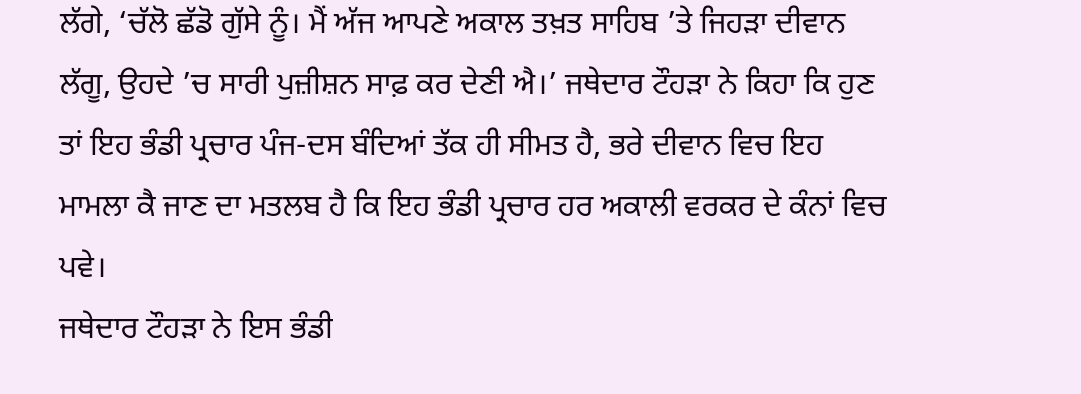ਲੱਗੇ, ‘ਚੱਲੋ ਛੱਡੋ ਗੁੱਸੇ ਨੂੰ। ਮੈਂ ਅੱਜ ਆਪਣੇ ਅਕਾਲ ਤਖ਼ਤ ਸਾਹਿਬ ’ਤੇ ਜਿਹੜਾ ਦੀਵਾਨ ਲੱਗੂ, ਉਹਦੇ ’ਚ ਸਾਰੀ ਪੁਜ਼ੀਸ਼ਨ ਸਾਫ਼ ਕਰ ਦੇਣੀ ਐ।’ ਜਥੇਦਾਰ ਟੌਹੜਾ ਨੇ ਕਿਹਾ ਕਿ ਹੁਣ ਤਾਂ ਇਹ ਭੰਡੀ ਪ੍ਰਚਾਰ ਪੰਜ-ਦਸ ਬੰਦਿਆਂ ਤੱਕ ਹੀ ਸੀਮਤ ਹੈ, ਭਰੇ ਦੀਵਾਨ ਵਿਚ ਇਹ ਮਾਮਲਾ ਕੈ ਜਾਣ ਦਾ ਮਤਲਬ ਹੈ ਕਿ ਇਹ ਭੰਡੀ ਪ੍ਰਚਾਰ ਹਰ ਅਕਾਲੀ ਵਰਕਰ ਦੇ ਕੰਨਾਂ ਵਿਚ ਪਵੇ।
ਜਥੇਦਾਰ ਟੌਹੜਾ ਨੇ ਇਸ ਭੰਡੀ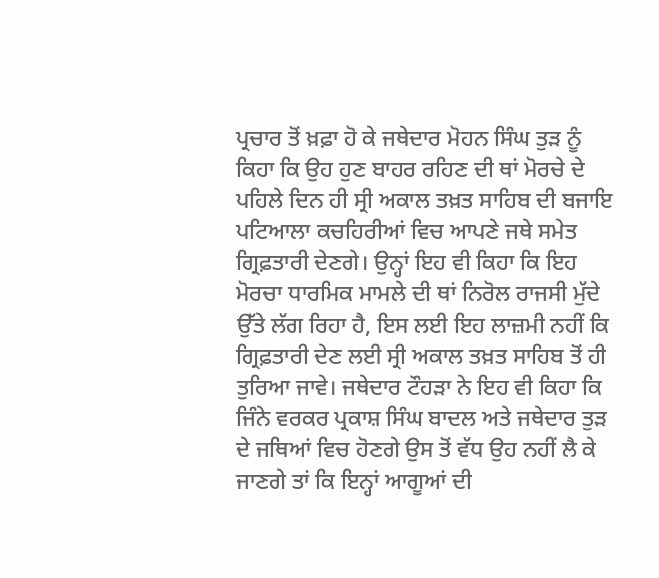ਪ੍ਰਚਾਰ ਤੋਂ ਖ਼ਫ਼ਾ ਹੋ ਕੇ ਜਥੇਦਾਰ ਮੋਹਨ ਸਿੰਘ ਤੁੜ ਨੂੰ ਕਿਹਾ ਕਿ ਉਹ ਹੁਣ ਬਾਹਰ ਰਹਿਣ ਦੀ ਥਾਂ ਮੋਰਚੇ ਦੇ ਪਹਿਲੇ ਦਿਨ ਹੀ ਸ੍ਰੀ ਅਕਾਲ ਤਖ਼ਤ ਸਾਹਿਬ ਦੀ ਬਜਾਇ ਪਟਿਆਲਾ ਕਚਹਿਰੀਆਂ ਵਿਚ ਆਪਣੇ ਜਥੇ ਸਮੇਤ ਗ੍ਰਿਫ਼ਤਾਰੀ ਦੇਣਗੇ। ਉਨ੍ਹਾਂ ਇਹ ਵੀ ਕਿਹਾ ਕਿ ਇਹ ਮੋਰਚਾ ਧਾਰਮਿਕ ਮਾਮਲੇ ਦੀ ਥਾਂ ਨਿਰੋਲ ਰਾਜਸੀ ਮੁੱਦੇ ਉੱਤੇ ਲੱਗ ਰਿਹਾ ਹੈ, ਇਸ ਲਈ ਇਹ ਲਾਜ਼ਮੀ ਨਹੀਂ ਕਿ ਗ੍ਰਿਫ਼ਤਾਰੀ ਦੇਣ ਲਈ ਸ੍ਰੀ ਅਕਾਲ ਤਖ਼ਤ ਸਾਹਿਬ ਤੋਂ ਹੀ ਤੁਰਿਆ ਜਾਵੇ। ਜਥੇਦਾਰ ਟੌਹੜਾ ਨੇ ਇਹ ਵੀ ਕਿਹਾ ਕਿ ਜਿੰਨੇ ਵਰਕਰ ਪ੍ਰਕਾਸ਼ ਸਿੰਘ ਬਾਦਲ ਅਤੇ ਜਥੇਦਾਰ ਤੁੜ ਦੇ ਜਥਿਆਂ ਵਿਚ ਹੋਣਗੇ ਉਸ ਤੋਂ ਵੱਧ ਉਹ ਨਹੀਂ ਲੈ ਕੇ ਜਾਣਗੇ ਤਾਂ ਕਿ ਇਨ੍ਹਾਂ ਆਗੂਆਂ ਦੀ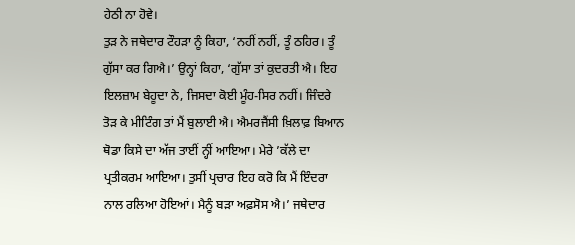ਹੇਠੀ ਨਾ ਹੋਵੇ।
ਤੁੜ ਨੇ ਜਥੇਦਾਰ ਟੌਹੜਾ ਨੂੰ ਕਿਹਾ, ‘ਨਹੀਂ ਨਹੀਂ, ਤੂੰ ਠਹਿਰ। ਤੂੰ ਗੁੱਸਾ ਕਰ ਗਿਐ।’ ਉਨ੍ਹਾਂ ਕਿਹਾ, ‘ਗੁੱਸਾ ਤਾਂ ਕੁਦਰਤੀ ਐ। ਇਹ ਇਲਜ਼ਾਮ ਬੇਹੂਦਾ ਨੇ, ਜਿਸਦਾ ਕੋਈ ਮੂੰਹ-ਸਿਰ ਨਹੀਂ। ਜਿੰਦਰੇ ਤੋੜ ਕੇ ਮੀਟਿੰਗ ਤਾਂ ਮੈਂ ਬੁਲਾਈ ਐ। ਐਮਰਜੈਂਸੀ ਖ਼ਿਲਾਫ਼ ਬਿਆਨ ਥੋਡਾ ਕਿਸੇ ਦਾ ਅੱਜ ਤਾਈਂ ਨ੍ਹੀਂ ਆਇਆ। ਮੇਰੇ ’ਕੱਲੇ ਦਾ ਪ੍ਰਤੀਕਰਮ ਆਇਆ। ਤੁਸੀਂ ਪ੍ਰਚਾਰ ਇਹ ਕਰੋ ਕਿ ਮੈਂ ਇੰਦਰਾ ਨਾਲ ਰਲਿਆ ਹੋਇਆਂ। ਮੈਨੂੰ ਬੜਾ ਅਫ਼ਸੋਸ ਐ।’ ਜਥੇਦਾਰ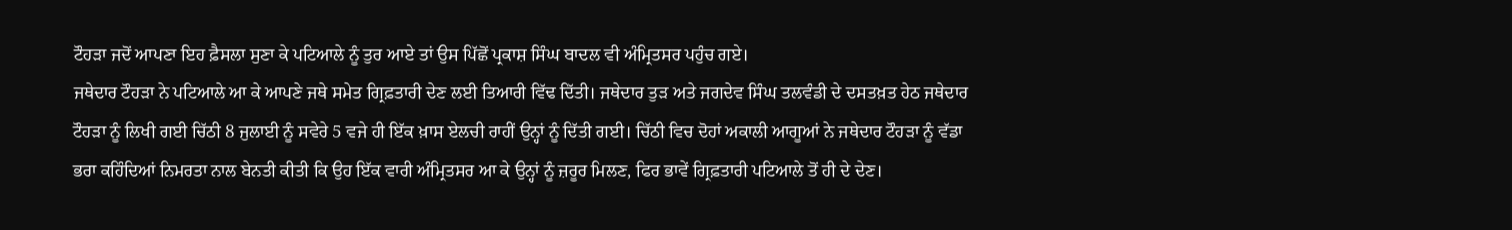ਟੌਹੜਾ ਜਦੋਂ ਆਪਣਾ ਇਹ ਫ਼ੈਸਲਾ ਸੁਣਾ ਕੇ ਪਟਿਆਲੇ ਨੂੰ ਤੁਰ ਆਏ ਤਾਂ ਉਸ ਪਿੱਛੋਂ ਪ੍ਰਕਾਸ਼ ਸਿੰਘ ਬਾਦਲ ਵੀ ਅੰਮ੍ਰਿਤਸਰ ਪਹੁੰਚ ਗਏ।
ਜਥੇਦਾਰ ਟੌਹੜਾ ਨੇ ਪਟਿਆਲੇ ਆ ਕੇ ਆਪਣੇ ਜਥੇ ਸਮੇਤ ਗ੍ਰਿਫ਼ਤਾਰੀ ਦੇਣ ਲਈ ਤਿਆਰੀ ਵਿੱਢ ਦਿੱਤੀ। ਜਥੇਦਾਰ ਤੁੜ ਅਤੇ ਜਗਦੇਵ ਸਿੰਘ ਤਲਵੰਡੀ ਦੇ ਦਸਤਖ਼ਤ ਹੇਠ ਜਥੇਦਾਰ ਟੌਹੜਾ ਨੂੰ ਲਿਖੀ ਗਈ ਚਿੱਠੀ 8 ਜੁਲਾਈ ਨੂੰ ਸਵੇਰੇ 5 ਵਜੇ ਹੀ ਇੱਕ ਖ਼ਾਸ ਏਲਚੀ ਰਾਹੀਂ ਉਨ੍ਹਾਂ ਨੂੰ ਦਿੱਤੀ ਗਈ। ਚਿੱਠੀ ਵਿਚ ਦੋਹਾਂ ਅਕਾਲੀ ਆਗੂਆਂ ਨੇ ਜਥੇਦਾਰ ਟੌਹੜਾ ਨੂੰ ਵੱਡਾ ਭਰਾ ਕਹਿੰਦਿਆਂ ਨਿਮਰਤਾ ਨਾਲ ਬੇਨਤੀ ਕੀਤੀ ਕਿ ਉਹ ਇੱਕ ਵਾਰੀ ਅੰਮ੍ਰਿਤਸਰ ਆ ਕੇ ਉਨ੍ਹਾਂ ਨੂੰ ਜ਼ਰੂਰ ਮਿਲਣ, ਫਿਰ ਭਾਵੇਂ ਗ੍ਰਿਫ਼ਤਾਰੀ ਪਟਿਆਲੇ ਤੋਂ ਹੀ ਦੇ ਦੇਣ।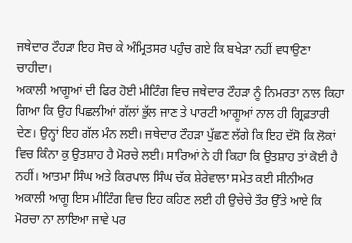ਜਥੇਦਾਰ ਟੌਹੜਾ ਇਹ ਸੋਚ ਕੇ ਅੰਮ੍ਰਿਤਸਰ ਪਹੁੰਚ ਗਏ ਕਿ ਬਖੇੜਾ ਨਹੀਂ ਵਧਾਉਣਾ ਚਾਹੀਦਾ।
ਅਕਾਲੀ ਆਗੂਆਂ ਦੀ ਫਿਰ ਹੋਈ ਮੀਟਿੰਗ ਵਿਚ ਜਥੇਦਾਰ ਟੌਹੜਾ ਨੂੰ ਨਿਮਰਤਾ ਨਾਲ ਕਿਹਾ ਗਿਆ ਕਿ ਉਹ ਪਿਛਲੀਆਂ ਗੱਲਾਂ ਭੁੱਲ ਜਾਣ ਤੇ ਪਾਰਟੀ ਆਗੂਆਂ ਨਾਲ ਹੀ ਗ੍ਰਿਫ਼ਤਾਰੀ ਦੇਣ। ਉਨ੍ਹਾਂ ਇਹ ਗੱਲ ਮੰਨ ਲਈ। ਜਥੇਦਾਰ ਟੌਹੜਾ ਪੁੱਛਣ ਲੱਗੇ ਕਿ ਇਹ ਦੱਸੋ ਕਿ ਲੋਕਾਂ ਵਿਚ ਕਿੰਨਾ ਕੁ ਉਤਸ਼ਾਹ ਹੈ ਮੋਰਚੇ ਲਈ। ਸਾਰਿਆਂ ਨੇ ਹੀ ਕਿਹਾ ਕਿ ਉਤਸ਼ਾਹ ਤਾਂ ਕੋਈ ਹੈ ਨਹੀਂ। ਆਤਮਾ ਸਿੰਘ ਅਤੇ ਕਿਰਪਾਲ ਸਿੰਘ ਚੱਕ ਸ਼ੇਰੇਵਾਲਾ ਸਮੇਤ ਕਈ ਸੀਨੀਅਰ ਅਕਾਲੀ ਆਗੂ ਇਸ ਮੀਟਿੰਗ ਵਿਚ ਇਹ ਕਹਿਣ ਲਈ ਹੀ ਉਚੇਚੇ ਤੌਰ ਉੱਤੇ ਆਏ ਕਿ ਮੋਰਚਾ ਨਾ ਲਾਇਆ ਜਾਵੇ ਪਰ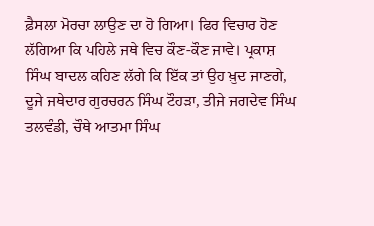ਫ਼ੈਸਲਾ ਮੋਰਚਾ ਲਾਉਣ ਦਾ ਹੋ ਗਿਆ। ਫਿਰ ਵਿਚਾਰ ਹੋਣ ਲੱਗਿਆ ਕਿ ਪਹਿਲੇ ਜਥੇ ਵਿਚ ਕੌਣ-ਕੌਣ ਜਾਵੇ। ਪ੍ਰਕਾਸ਼ ਸਿੰਘ ਬਾਦਲ ਕਹਿਣ ਲੱਗੇ ਕਿ ਇੱਕ ਤਾਂ ਉਹ ਖ਼ੁਦ ਜਾਣਗੇ, ਦੂਜੇ ਜਥੇਦਾਰ ਗੁਰਚਰਨ ਸਿੰਘ ਟੌਹੜਾ, ਤੀਜੇ ਜਗਦੇਵ ਸਿੰਘ ਤਲਵੰਡੀ, ਚੌਥੇ ਆਤਮਾ ਸਿੰਘ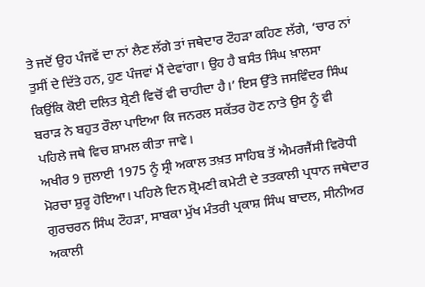ਤੇ ਜਦੋਂ ਉਹ ਪੰਜਵੇਂ ਦਾ ਨਾਂ ਲੈਣ ਲੱਗੇ ਤਾਂ ਜਥੇਦਾਰ ਟੌਹੜਾ ਕਹਿਣ ਲੱਗੇ, ‘ਚਾਰ ਨਾਂ ਤੁਸੀਂ ਦੇ ਦਿੱਤੇ ਹਨ, ਹੁਣ ਪੰਜਵਾਂ ਮੈਂ ਦੇਵਾਂਗਾ। ਉਹ ਹੈ ਬਸੰਤ ਸਿੰਘ ਖ਼ਾਲਸਾ ਕਿਉਂਕਿ ਕੋਈ ਦਲਿਤ ਸ਼੍ਰੇਣੀ ਵਿਚੋਂ ਵੀ ਚਾਹੀਦਾ ਹੈ।’ ਇਸ ਉੱਤੇ ਜਸਵਿੰਦਰ ਸਿੰਘ ਬਰਾੜ ਨੇ ਬਹੁਤ ਰੌਲਾ ਪਾਇਆ ਕਿ ਜਨਰਲ ਸਕੱਤਰ ਹੋਣ ਨਾਤੇ ਉਸ ਨੂੰ ਵੀ ਪਹਿਲੇ ਜਥੇ ਵਿਚ ਸ਼ਾਮਲ ਕੀਤਾ ਜਾਵੇ।
ਅਖੀਰ 9 ਜੁਲਾਈ 1975 ਨੂੰ ਸ੍ਰੀ ਅਕਾਲ ਤਖ਼ਤ ਸਾਹਿਬ ਤੋਂ ਐਮਰਜੈਂਸੀ ਵਿਰੋਧੀ ਮੋਰਚਾ ਸ਼ੁਰੂ ਹੋਇਆ। ਪਹਿਲੇ ਦਿਨ ਸ਼੍ਰੋਮਣੀ ਕਮੇਟੀ ਦੇ ਤਤਕਾਲੀ ਪ੍ਰਧਾਨ ਜਥੇਦਾਰ ਗੁਰਚਰਨ ਸਿੰਘ ਟੌਹੜਾ, ਸਾਬਕਾ ਮੁੱਖ ਮੰਤਰੀ ਪ੍ਰਕਾਸ਼ ਸਿੰਘ ਬਾਦਲ, ਸੀਨੀਅਰ ਅਕਾਲੀ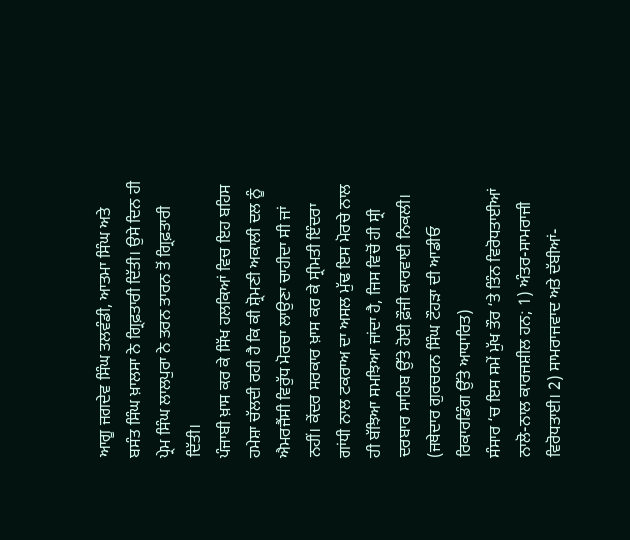ਆਗੂ ਜਗਦੇਵ ਸਿੰਘ ਤਲਵੰਡੀ, ਆਤਮਾ ਸਿੰਘ ਅਤੇ ਬਸੰਤ ਸਿੰਘ ਖ਼ਾਲਸਾ ਨੇ ਗ੍ਰਿਫ਼ਤਾਰੀ ਦਿੱਤੀ। ਉਸੇ ਦਿਨ ਹੀ ਪ੍ਰੇਮ ਸਿੰਘ ਲਾਲਪੁਰਾ ਨੇ ਤਰਨ ਤਾਰਨ ਤੋਂ ਗ੍ਰਿਫ਼ਤਾਰੀ ਦਿੱਤੀ।
ਪੰਜਾਬੀ ਖ਼ਾਸ ਕਰ ਕੇ ਸਿੱਖ ਹਲਕਿਆਂ ਵਿਚ ਇਹ ਬਹਿਸ ਹਮੇਸ਼ਾ ਚੱਲਦੀ ਰਹੀ ਹੈ ਕਿ ਕੀ ਸ਼੍ਰੋਮਣੀ ਅਕਾਲੀ ਦਲ ਨੂੰ ਐਮਰਜੈਂਸੀ ਵਿਰੁੱਧ ਮੋਰਚਾ ਲਾਉਣਾ ਚਾਹੀਦਾ ਸੀ ਜਾਂ ਨਹੀਂ। ਕੇਂਦਰ ਸਰਕਾਰ ਖ਼ਾਸ ਕਰ ਕੇ ਸ੍ਰੀਮਤੀ ਇੰਦਰਾ ਗਾਂਧੀ ਨਾਲ ਟਕਰਾਅ ਦਾ ਅਸਲ ਮੁੱਢ ਇਸ ਮੋਰਚੇ ਨਾਲ ਹੀ ਬੱਝਿਆ ਸਮਝਿਆ ਜਾਂਦਾ ਹੈ, ਜਿਸ ਵਿਚੋਂ ਹੀ ਸ੍ਰੀ ਦਰਬਾਰ ਸਾਹਿਬ ਉੱਤੇ ਹੋਈ ਫ਼ੌਜੀ ਕਾਰਵਾਈ ਨਿਕਲੀ।
(ਜਥੇਦਾਰ ਗੁਰਚਰਨ ਸਿੰਘ ਟੌਹੜਾ ਦੀ ਆਡੀਓ ਰਿਕਾਰਡਿੰਗ ਉੱਤੇ ਆਧਾਰਿਤ)
ਸੰਸਾਰ ‘ਚ ਇਸ ਸਮੇਂ ਮੁੱਖ ਤੌਰ ‘ਤੇ ਤਿੰਨ ਵਿਰੋਧਤਾਈਆਂ ਨਾਲੋ-ਨਾਲ ਕਾਰਜਸ਼ੀਲ ਹਨ; 1) ਅੰਤਰ-ਸਾਮਰਾਜੀ ਵਿਰੋਧਤਾਈ। 2) ਸਾਮਰਾਜਵਾਦ ਅਤੇ ਦੱਬੀਆਂ-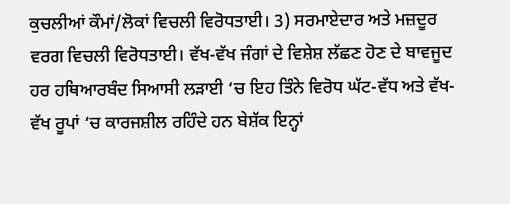ਕੁਚਲੀਆਂ ਕੌਮਾਂ/ਲੋਕਾਂ ਵਿਚਲੀ ਵਿਰੋਧਤਾਈ। 3) ਸਰਮਾਏਦਾਰ ਅਤੇ ਮਜ਼ਦੂਰ ਵਰਗ ਵਿਚਲੀ ਵਿਰੋਧਤਾਈ। ਵੱਖ-ਵੱਖ ਜੰਗਾਂ ਦੇ ਵਿਸ਼ੇਸ਼ ਲੱਛਣ ਹੋਣ ਦੇ ਬਾਵਜੂਦ ਹਰ ਹਥਿਆਰਬੰਦ ਸਿਆਸੀ ਲੜਾਈ ‘ਚ ਇਹ ਤਿੰਨੇ ਵਿਰੋਧ ਘੱਟ-ਵੱਧ ਅਤੇ ਵੱਖ-ਵੱਖ ਰੂਪਾਂ ‘ਚ ਕਾਰਜਸ਼ੀਲ ਰਹਿੰਦੇ ਹਨ ਬੇਸ਼ੱਕ ਇਨ੍ਹਾਂ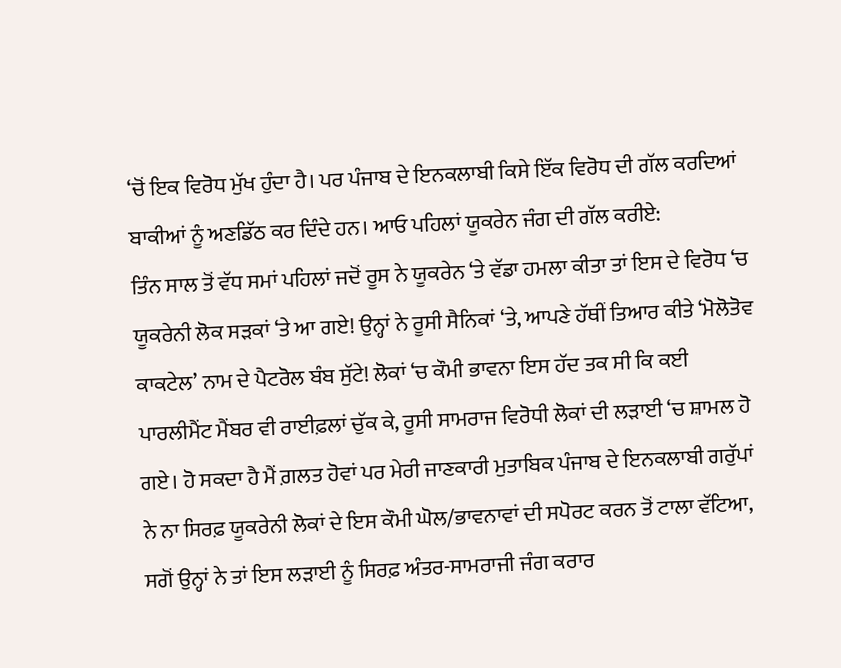‘ਚੋਂ ਇਕ ਵਿਰੋਧ ਮੁੱਖ ਹੁੰਦਾ ਹੈ। ਪਰ ਪੰਜਾਬ ਦੇ ਇਨਕਲਾਬੀ ਕਿਸੇ ਇੱਕ ਵਿਰੋਧ ਦੀ ਗੱਲ ਕਰਦਿਆਂ ਬਾਕੀਆਂ ਨੂੰ ਅਣਡਿੱਠ ਕਰ ਦਿੰਦੇ ਹਨ। ਆਓ ਪਹਿਲਾਂ ਯੂਕਰੇਨ ਜੰਗ ਦੀ ਗੱਲ ਕਰੀਏ:
ਤਿੰਨ ਸਾਲ ਤੋਂ ਵੱਧ ਸਮਾਂ ਪਹਿਲਾਂ ਜਦੋਂ ਰੂਸ ਨੇ ਯੂਕਰੇਨ ‘ਤੇ ਵੱਡਾ ਹਮਲਾ ਕੀਤਾ ਤਾਂ ਇਸ ਦੇ ਵਿਰੋਧ ‘ਚ ਯੂਕਰੇਨੀ ਲੋਕ ਸੜਕਾਂ ‘ਤੇ ਆ ਗਏ! ਉਨ੍ਹਾਂ ਨੇ ਰੂਸੀ ਸੈਨਿਕਾਂ ‘ਤੇ, ਆਪਣੇ ਹੱਥੀਂ ਤਿਆਰ ਕੀਤੇ ‘ਮੋਲੋਤੋਵ ਕਾਕਟੇਲ’ ਨਾਮ ਦੇ ਪੈਟਰੋਲ ਬੰਬ ਸੁੱਟੇ! ਲੋਕਾਂ ‘ਚ ਕੌਮੀ ਭਾਵਨਾ ਇਸ ਹੱਦ ਤਕ ਸੀ ਕਿ ਕਈ ਪਾਰਲੀਮੈਂਟ ਮੈਂਬਰ ਵੀ ਰਾਈਫ਼ਲਾਂ ਚੁੱਕ ਕੇ, ਰੂਸੀ ਸਾਮਰਾਜ ਵਿਰੋਧੀ ਲੋਕਾਂ ਦੀ ਲੜਾਈ ‘ਚ ਸ਼ਾਮਲ ਹੋ ਗਏ। ਹੋ ਸਕਦਾ ਹੈ ਮੈਂ ਗ਼ਲਤ ਹੋਵਾਂ ਪਰ ਮੇਰੀ ਜਾਣਕਾਰੀ ਮੁਤਾਬਿਕ ਪੰਜਾਬ ਦੇ ਇਨਕਲਾਬੀ ਗਰੁੱਪਾਂ ਨੇ ਨਾ ਸਿਰਫ਼ ਯੂਕਰੇਨੀ ਲੋਕਾਂ ਦੇ ਇਸ ਕੌਮੀ ਘੋਲ/ਭਾਵਨਾਵਾਂ ਦੀ ਸਪੋਰਟ ਕਰਨ ਤੋਂ ਟਾਲਾ ਵੱਟਿਆ, ਸਗੋਂ ਉਨ੍ਹਾਂ ਨੇ ਤਾਂ ਇਸ ਲੜਾਈ ਨੂੰ ਸਿਰਫ਼ ਅੰਤਰ-ਸਾਮਰਾਜੀ ਜੰਗ ਕਰਾਰ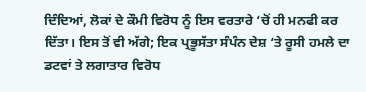ਦਿੰਦਿਆਂ, ਲੋਕਾਂ ਦੇ ਕੌਮੀ ਵਿਰੋਧ ਨੂੰ ਇਸ ਵਰਤਾਰੇ ‘ਚੋਂ ਹੀ ਮਨਫੀ ਕਰ ਦਿੱਤਾ। ਇਸ ਤੋਂ ਵੀ ਅੱਗੇ; ਇਕ ਪ੍ਰਭੂਸੱਤਾ ਸੰਪੰਨ ਦੇਸ਼ ‘ਤੇ ਰੂਸੀ ਹਮਲੇ ਦਾ ਡਟਵਾਂ ਤੇ ਲਗਾਤਾਰ ਵਿਰੋਧ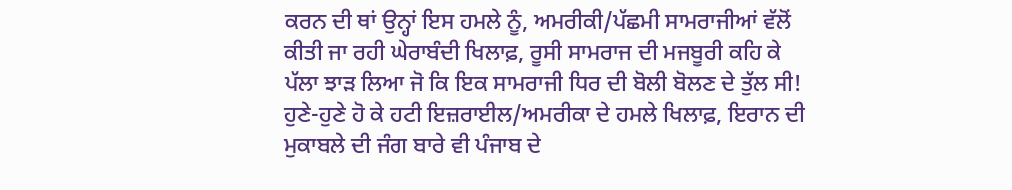ਕਰਨ ਦੀ ਥਾਂ ਉਨ੍ਹਾਂ ਇਸ ਹਮਲੇ ਨੂੰ, ਅਮਰੀਕੀ/ਪੱਛਮੀ ਸਾਮਰਾਜੀਆਂ ਵੱਲੋਂ ਕੀਤੀ ਜਾ ਰਹੀ ਘੇਰਾਬੰਦੀ ਖਿਲਾਫ਼, ਰੂਸੀ ਸਾਮਰਾਜ ਦੀ ਮਜਬੂਰੀ ਕਹਿ ਕੇ ਪੱਲਾ ਝਾੜ ਲਿਆ ਜੋ ਕਿ ਇਕ ਸਾਮਰਾਜੀ ਧਿਰ ਦੀ ਬੋਲੀ ਬੋਲਣ ਦੇ ਤੁੱਲ ਸੀ!
ਹੁਣੇ-ਹੁਣੇ ਹੋ ਕੇ ਹਟੀ ਇਜ਼ਰਾਈਲ/ਅਮਰੀਕਾ ਦੇ ਹਮਲੇ ਖਿਲਾਫ਼, ਇਰਾਨ ਦੀ ਮੁਕਾਬਲੇ ਦੀ ਜੰਗ ਬਾਰੇ ਵੀ ਪੰਜਾਬ ਦੇ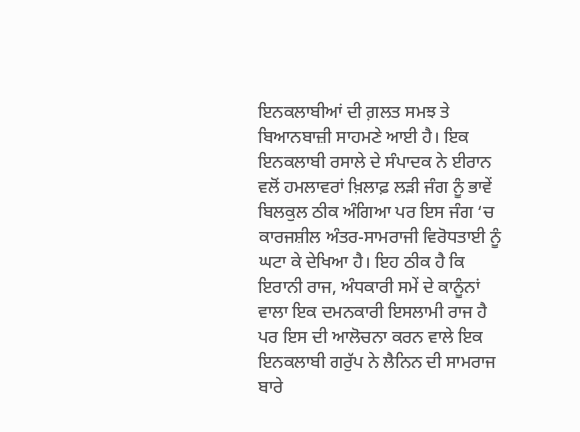ਇਨਕਲਾਬੀਆਂ ਦੀ ਗ਼ਲਤ ਸਮਝ ਤੇ ਬਿਆਨਬਾਜ਼ੀ ਸਾਹਮਣੇ ਆਈ ਹੈ। ਇਕ ਇਨਕਲਾਬੀ ਰਸਾਲੇ ਦੇ ਸੰਪਾਦਕ ਨੇ ਈਰਾਨ ਵਲੋਂ ਹਮਲਾਵਰਾਂ ਖ਼ਿਲਾਫ਼ ਲੜੀ ਜੰਗ ਨੂੰ ਭਾਵੇਂ ਬਿਲਕੁਲ ਠੀਕ ਅੰਗਿਆ ਪਰ ਇਸ ਜੰਗ ‘ਚ ਕਾਰਜਸ਼ੀਲ ਅੰਤਰ-ਸਾਮਰਾਜੀ ਵਿਰੋਧਤਾਈ ਨੂੰ ਘਟਾ ਕੇ ਦੇਖਿਆ ਹੈ। ਇਹ ਠੀਕ ਹੈ ਕਿ ਇਰਾਨੀ ਰਾਜ, ਅੰਧਕਾਰੀ ਸਮੇਂ ਦੇ ਕਾਨੂੰਨਾਂ ਵਾਲਾ ਇਕ ਦਮਨਕਾਰੀ ਇਸਲਾਮੀ ਰਾਜ ਹੈ ਪਰ ਇਸ ਦੀ ਆਲੋਚਨਾ ਕਰਨ ਵਾਲੇ ਇਕ ਇਨਕਲਾਬੀ ਗਰੁੱਪ ਨੇ ਲੈਨਿਨ ਦੀ ਸਾਮਰਾਜ ਬਾਰੇ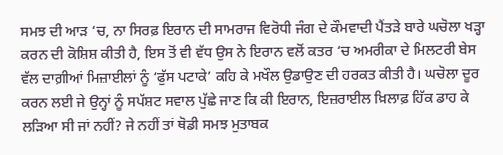ਸਮਝ ਦੀ ਆੜ ‘ਚ, ਨਾ ਸਿਰਫ਼ ਇਰਾਨ ਦੀ ਸਾਮਰਾਜ ਵਿਰੋਧੀ ਜੰਗ ਦੇ ਕੌਮਵਾਦੀ ਪੈਂਤੜੇ ਬਾਰੇ ਘਚੋਲਾ ਖੜ੍ਹਾ ਕਰਨ ਦੀ ਕੋਸ਼ਿਸ਼ ਕੀਤੀ ਹੈ, ਇਸ ਤੋਂ ਵੀ ਵੱਧ ਉਸ ਨੇ ਇਰਾਨ ਵਲੋਂ ਕਤਰ ‘ਚ ਅਮਰੀਕਾ ਦੇ ਮਿਲਟਰੀ ਬੇਸ ਵੱਲ ਦਾਗ਼ੀਆਂ ਮਿਜ਼ਾਈਲਾਂ ਨੂੰ ‘ਫੁੱਸ ਪਟਾਕੇ’ ਕਹਿ ਕੇ ਮਖੌਲ ਉਡਾਉਣ ਦੀ ਹਰਕਤ ਕੀਤੀ ਹੈ। ਘਚੋਲਾ ਦੂਰ ਕਰਨ ਲਈ ਜੇ ਉਨ੍ਹਾਂ ਨੂੰ ਸਪੱਸ਼ਟ ਸਵਾਲ ਪੁੱਛੇ ਜਾਣ ਕਿ ਕੀ ਇਰਾਨ, ਇਜ਼ਰਾਈਲ ਖ਼ਿਲਾਫ਼ ਹਿੱਕ ਡਾਹ ਕੇ ਲੜਿਆ ਸੀ ਜਾਂ ਨਹੀਂ? ਜੇ ਨਹੀਂ ਤਾਂ ਥੋਡੀ ਸਮਝ ਮੁਤਾਬਕ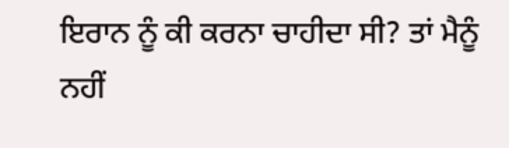ਇਰਾਨ ਨੂੰ ਕੀ ਕਰਨਾ ਚਾਹੀਦਾ ਸੀ? ਤਾਂ ਮੈਨੂੰ ਨਹੀਂ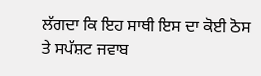ਲੱਗਦਾ ਕਿ ਇਹ ਸਾਥੀ ਇਸ ਦਾ ਕੋਈ ਠੋਸ ਤੇ ਸਪੱਸ਼ਟ ਜਵਾਬ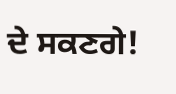ਦੇ ਸਕਣਗੇ!